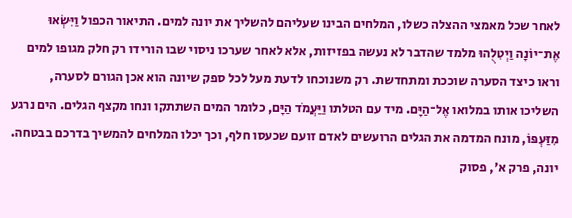לאחר שכל מאמצי ההצלה כשלו, המלחים הבינו שעליהם להשליך את יונה למים. התיאור הכפול וַיִּשְׂאוּ אֶת־יוֹנָה וַיְטִלֻהוּ מלמד שהדבר לא נעשה בפזיזות, אלא לאחר שערכו ניסוי שבו הורידו רק חלק מגופו למים וראו כיצד הסערה שוככת ומתחדשת. רק משנוכחו לדעת מעל לכל ספק שיונה הוא אכן הגורם לסערה, השליכו אותו במלואו אֶל־הַיָּם. מיד עם הטלתו וַיַּעֲמֹד הַיָּם, כלומר המים השתתקו ונחו מקצף הגלים. הים נרגע מִזַּעְפּוֹ, מונח המדמה את הגלים הרועשים לאדם זועם שכעסו חלף, וכך יכלו המלחים להמשיך בדרכם בבטחה.
יונה, פרק א׳, פסוק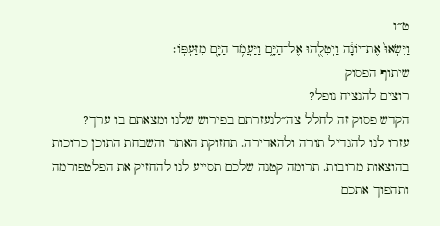ט״ו
וַיִּשְׂאוּ֙ אֶת־יוֹנָ֔ה וַיְטִלֻ֖הוּ אֶל־הַיָּ֑ם וַיַּעֲמֹ֥ד הַיָּ֖ם מִזַּעְפּֽוֹ׃
שיתוף הפסוק
רוצים להנציח נופל?
הקדש פסוק זה לחלל צה״לנעזרתם בפירוש שלנו ומצאתם בו ערך?
עזרו לנו להגדיל תורה ולהאדירה. תחזוקת האתר והשבחת התוכן כרוכות בהוצאות מרובות. תרומה קטנה שלכם תסייע לנו להחזיק את הפלטפורמה ותהפוך אתכם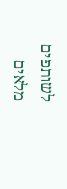לשותפים מלאים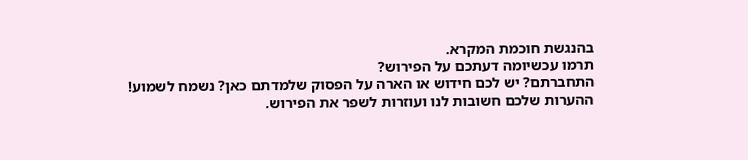בהנגשת חוכמת המקרא.
תרמו עכשיומה דעתכם על הפירוש?
התחברתם? יש לכם חידוש או הארה על הפסוק שלמדתם כאן? נשמח לשמוע!
ההערות שלכם חשובות לנו ועוזרות לשפר את הפירוש.